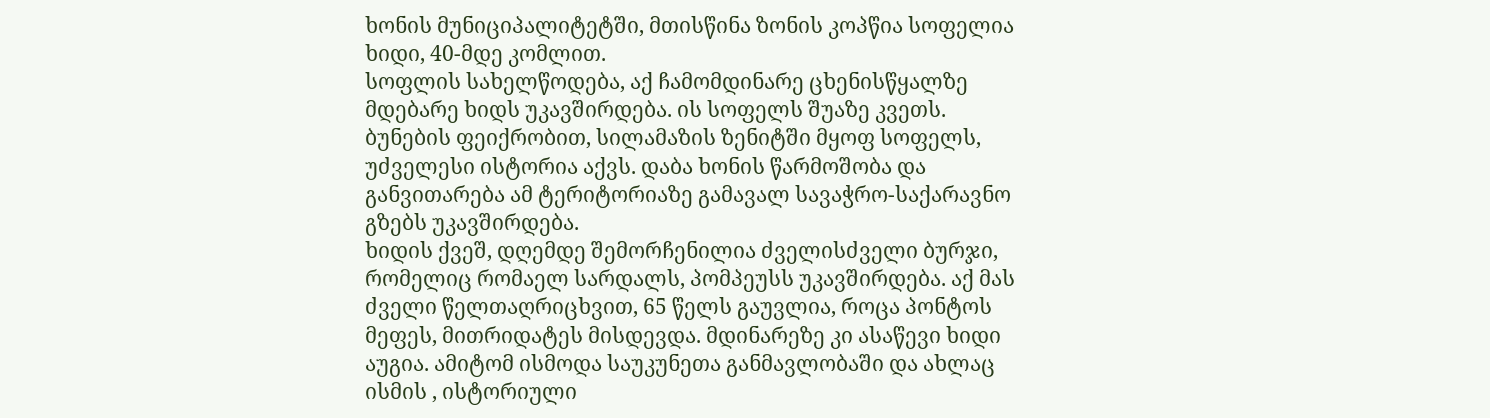ხონის მუნიციპალიტეტში, მთისწინა ზონის კოპწია სოფელია ხიდი, 40-მდე კომლით.
სოფლის სახელწოდება, აქ ჩამომდინარე ცხენისწყალზე მდებარე ხიდს უკავშირდება. ის სოფელს შუაზე კვეთს.
ბუნების ფეიქრობით, სილამაზის ზენიტში მყოფ სოფელს, უძველესი ისტორია აქვს. დაბა ხონის წარმოშობა და განვითარება ამ ტერიტორიაზე გამავალ სავაჭრო-საქარავნო გზებს უკავშირდება.
ხიდის ქვეშ, დღემდე შემორჩენილია ძველისძველი ბურჯი, რომელიც რომაელ სარდალს, პომპეუსს უკავშირდება. აქ მას ძველი წელთაღრიცხვით, 65 წელს გაუვლია, როცა პონტოს მეფეს, მითრიდატეს მისდევდა. მდინარეზე კი ასაწევი ხიდი აუგია. ამიტომ ისმოდა საუკუნეთა განმავლობაში და ახლაც ისმის , ისტორიული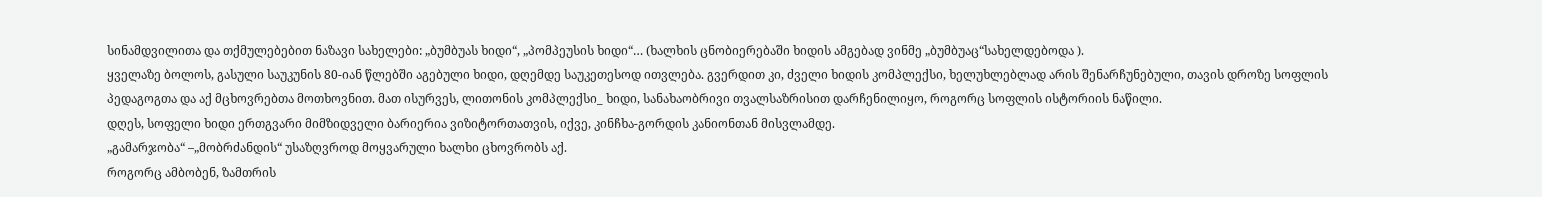სინამდვილითა და თქმულებებით ნაზავი სახელები: „ბუმბუას ხიდი“, „პომპეუსის ხიდი“… (ხალხის ცნობიერებაში ხიდის ამგებად ვინმე „ბუმბუაც“სახელდებოდა ).
ყველაზე ბოლოს, გასული საუკუნის 80-იან წლებში აგებული ხიდი, დღემდე საუკეთესოდ ითვლება. გვერდით კი, ძველი ხიდის კომპლექსი, ხელუხლებლად არის შენარჩუნებული, თავის დროზე სოფლის პედაგოგთა და აქ მცხოვრებთა მოთხოვნით. მათ ისურვეს, ლითონის კომპლექსი_ ხიდი, სანახაობრივი თვალსაზრისით დარჩენილიყო, როგორც სოფლის ისტორიის ნაწილი.
დღეს, სოფელი ხიდი ერთგვარი მიმზიდველი ბარიერია ვიზიტორთათვის, იქვე, კინჩხა-გორდის კანიონთან მისვლამდე.
„გამარჯობა“ –„მობრძანდის“ უსაზღვროდ მოყვარული ხალხი ცხოვრობს აქ.
როგორც ამბობენ, ზამთრის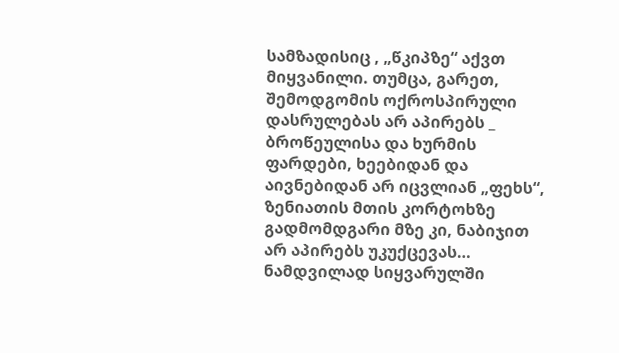სამზადისიც , „წკიპზე“ აქვთ მიყვანილი. თუმცა, გარეთ, შემოდგომის ოქროსპირული დასრულებას არ აპირებს _ ბროწეულისა და ხურმის ფარდები, ხეებიდან და აივნებიდან არ იცვლიან „ფეხს“, ზენიათის მთის კორტოხზე გადმომდგარი მზე კი, ნაბიჯით არ აპირებს უკუქცევას…
ნამდვილად სიყვარულში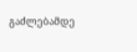გაძლებამდე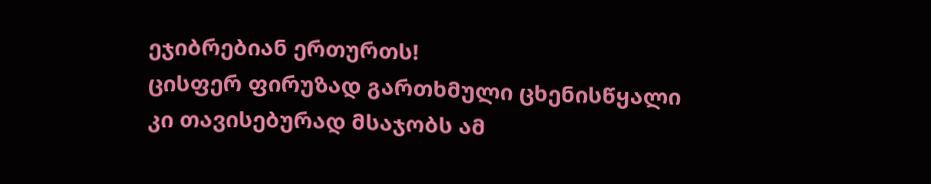ეჯიბრებიან ერთურთს!
ცისფერ ფირუზად გართხმული ცხენისწყალი კი თავისებურად მსაჯობს ამ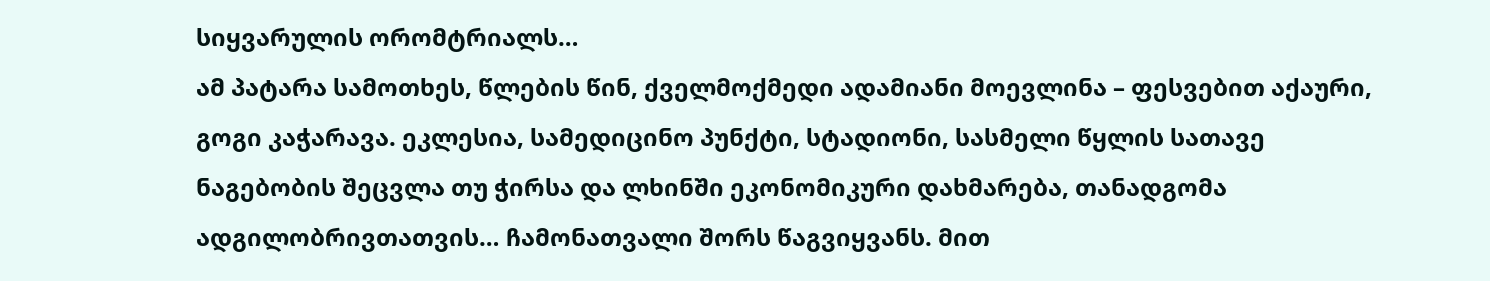სიყვარულის ორომტრიალს…
ამ პატარა სამოთხეს, წლების წინ, ქველმოქმედი ადამიანი მოევლინა – ფესვებით აქაური, გოგი კაჭარავა. ეკლესია, სამედიცინო პუნქტი, სტადიონი, სასმელი წყლის სათავე ნაგებობის შეცვლა თუ ჭირსა და ლხინში ეკონომიკური დახმარება, თანადგომა ადგილობრივთათვის… ჩამონათვალი შორს წაგვიყვანს. მით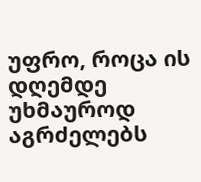უფრო, როცა ის დღემდე უხმაუროდ აგრძელებს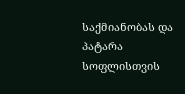საქმიანობას და პატარა სოფლისთვის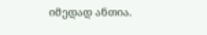იმედად ანთია.